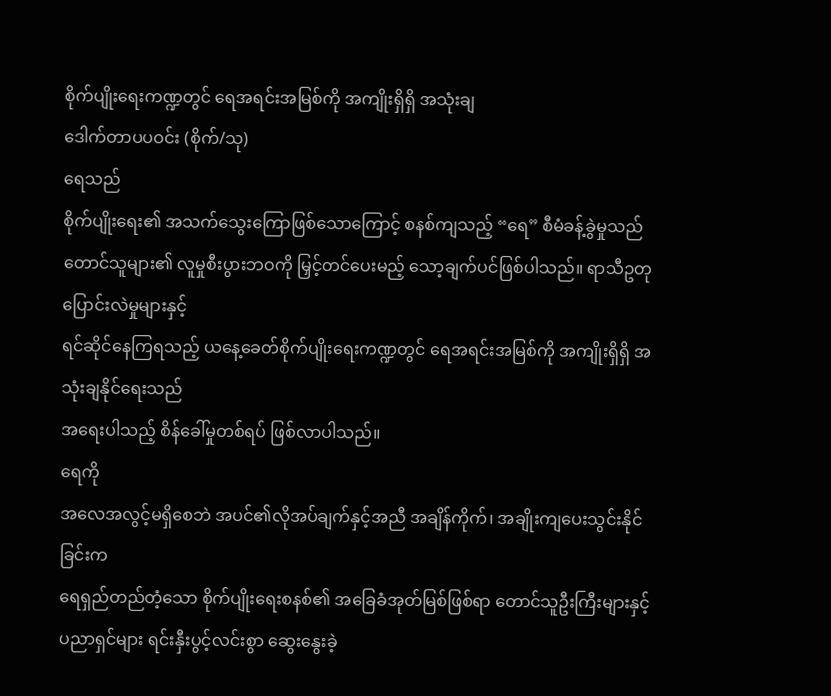စိုက်ပျိုးရေးကဏ္ဍတွင် ရေအရင်းအမြစ်ကို အကျိုးရှိရှိ အသုံးချ
ဒေါက်တာပပဝင်း (စိုက်/သု)
ရေသည်
စိုက်ပျိုးရေး၏ အသက်သွေးကြောဖြစ်သောကြောင့် စနစ်ကျသည့် “ရေ” စီမံခန့်ခွဲမှုသည်
တောင်သူများ၏ လူမှုစီးပွားဘဝကို မြှင့်တင်ပေးမည့် သော့ချက်ပင်ဖြစ်ပါသည်။ ရာသီဥတု ပြောင်းလဲမှုများနှင့်
ရင်ဆိုင်နေကြရသည့် ယနေ့ခေတ်စိုက်ပျိုးရေးကဏ္ဍတွင် ရေအရင်းအမြစ်ကို အကျိုးရှိရှိ အသုံးချနိုင်ရေးသည်
အရေးပါသည့် စိန်ခေါ်မှုတစ်ရပ် ဖြစ်လာပါသည်။
ရေကို
အလေအလွင့်မရှိစေဘဲ အပင်၏လိုအပ်ချက်နှင့်အညီ အချိန်ကိုက်၊ အချိုးကျပေးသွင်းနိုင်ခြင်းက
ရေရှည်တည်တံ့သော စိုက်ပျိုးရေးစနစ်၏ အခြေခံအုတ်မြစ်ဖြစ်ရာ တောင်သူဦးကြီးများနှင့်
ပညာရှင်များ ရင်းနှီးပွင့်လင်းစွာ ဆွေးနွေးခဲ့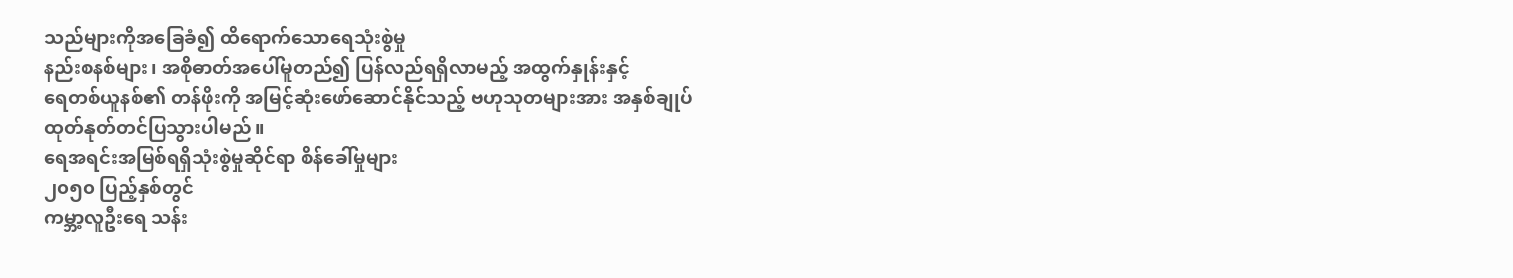သည်များကိုအခြေခံ၍ ထိရောက်သောရေသုံးစွဲမှု
နည်းစနစ်များ၊ အစိုဓာတ်အပေါ်မူတည်၍ ပြန်လည်ရရှိလာမည့် အထွက်နှုန်းနှင့်
ရေတစ်ယူနစ်၏ တန်ဖိုးကို အမြင့်ဆုံးဖော်ဆောင်နိုင်သည့် ဗဟုသုတများအား အနှစ်ချုပ်
ထုတ်နုတ်တင်ပြသွားပါမည်။
ရေအရင်းအမြစ်ရရှိသုံးစွဲမှုဆိုင်ရာ စိန်ခေါ်မှုများ
၂၀၅၀ ပြည့်နှစ်တွင်
ကမ္ဘာ့လူဦးရေ သန်း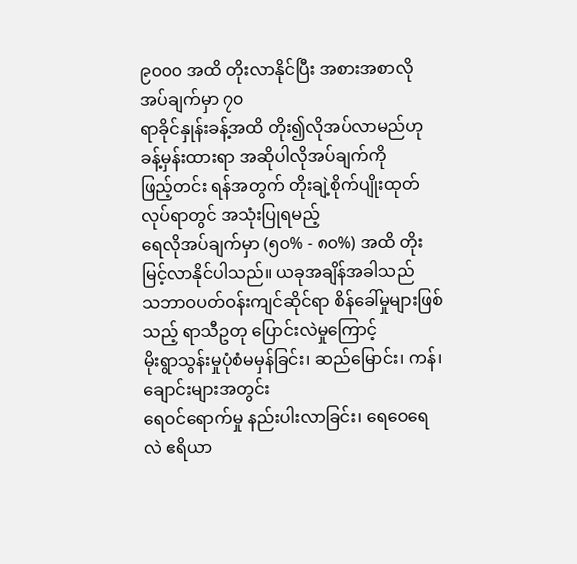၉၀၀၀ အထိ တိုးလာနိုင်ပြီး အစားအစာလိုအပ်ချက်မှာ ၇၀
ရာခိုင်နှုန်းခန့်အထိ တိုး၍လိုအပ်လာမည်ဟု ခန့်မှန်းထားရာ အဆိုပါလိုအပ်ချက်ကို
ဖြည့်တင်း ရန်အတွက် တိုးချဲ့စိုက်ပျိုးထုတ်လုပ်ရာတွင် အသုံးပြုရမည့်
ရေလိုအပ်ချက်မှာ (၅၀% - ၈၀%) အထိ တိုးမြင့်လာနိုင်ပါသည်။ ယခုအချိန်အခါသည်
သဘာဝပတ်ဝန်းကျင်ဆိုင်ရာ စိန်ခေါ်မှုများဖြစ်သည့် ရာသီဥတု ပြောင်းလဲမှုကြောင့်
မိုးရွာသွန်းမှုပုံစံမမှန်ခြင်း၊ ဆည်မြောင်း၊ ကန်၊ ချောင်းများအတွင်း
ရေဝင်ရောက်မှု နည်းပါးလာခြင်း၊ ရေဝေရေလဲ ဧရိယာ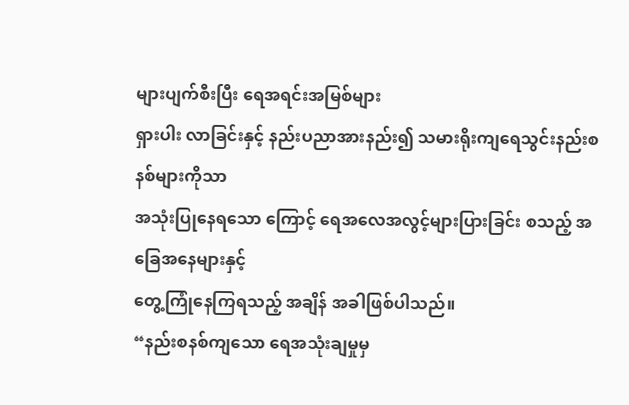များပျက်စီးပြီး ရေအရင်းအမြစ်များ
ရှားပါး လာခြင်းနှင့် နည်းပညာအားနည်း၍ သမားရိုးကျရေသွင်းနည်းစနစ်များကိုသာ
အသုံးပြုနေရသော ကြောင့် ရေအလေအလွင့်များပြားခြင်း စသည့် အခြေအနေများနှင့်
တွေ့ကြုံနေကြရသည့် အချိန် အခါဖြစ်ပါသည်။
“နည်းစနစ်ကျသော ရေအသုံးချမှုမှ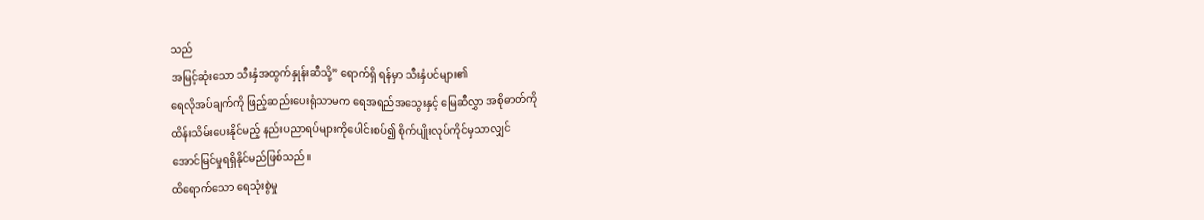သည်
အမြင့်ဆုံးသော သီးနှံအထွက်နှုန်းဆီသို့” ရောက်ရှိ ရန်မှာ သီးနှံပင်များ၏
ရေလိုအပ်ချက်ကို ဖြည့်ဆည်းပေးရုံသာမက ရေအရည်အသွေးနှင့် မြေဆီလွှာ အစိုဓာတ်ကို
ထိန်းသိမ်းပေးနိုင်မည့် နည်းပညာရပ်များကိုပေါင်းစပ်၍ စိုက်ပျိုးလုပ်ကိုင်မှသာလျှင်
အောင်မြင်မှုရရှိနိုင်မည်ဖြစ်သည်။
ထိရောက်သော ရေသုံးစွဲမှု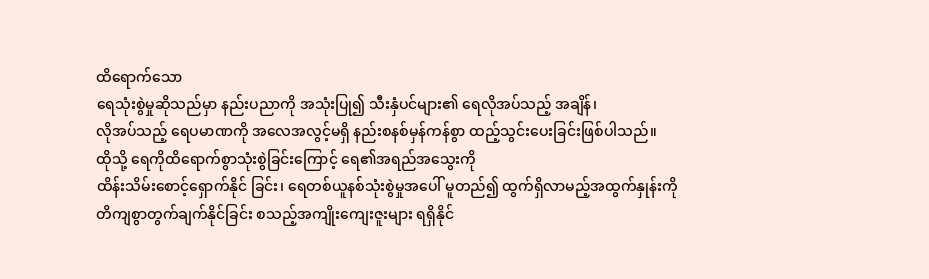ထိရောက်သော
ရေသုံးစွဲမှုဆိုသည်မှာ နည်းပညာကို အသုံးပြု၍ သီးနှံပင်များ၏ ရေလိုအပ်သည့် အချိန်၊
လိုအပ်သည့် ရေပမာဏကို အလေအလွင့်မရှိ နည်းစနစ်မှန်ကန်စွာ ထည့်သွင်းပေးခြင်းဖြစ်ပါသည်။
ထိုသို့ ရေကိုထိရောက်စွာသုံးစွဲခြင်းကြောင့် ရေ၏အရည်အသွေးကို
ထိန်းသိမ်းစောင့်ရှောက်နိုင် ခြင်း၊ ရေတစ်ယူနစ်သုံးစွဲမှုအပေါ် မူတည်၍ ထွက်ရှိလာမည့်အထွက်နှုန်းကို
တိကျစွာတွက်ချက်နိုင်ခြင်း စသည့်အကျိုးကျေးဇူးများ ရရှိနိုင်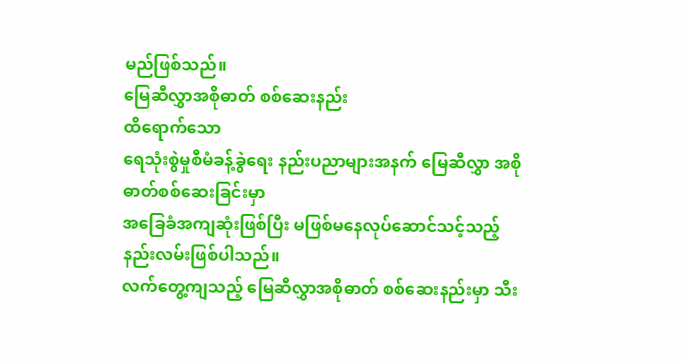မည်ဖြစ်သည်။
မြေဆီလွှာအစိုဓာတ် စစ်ဆေးနည်း
ထိရောက်သော
ရေသုံးစွဲမှုစီမံခန့်ခွဲရေး နည်းပညာများအနက် မြေဆီလွှာ အစိုဓာတ်စစ်ဆေးခြင်းမှာ
အခြေခံအကျဆုံးဖြစ်ပြီး မဖြစ်မနေလုပ်ဆောင်သင့်သည့် နည်းလမ်းဖြစ်ပါသည်။
လက်တွေ့ကျသည့် မြေဆီလွှာအစိုဓာတ် စစ်ဆေးနည်းမှာ သီး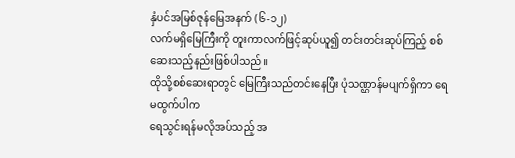နှံပင်အမြစ်ဇုန်မြေအနက် (၆-၁၂)
လက်မရှိမြေကြီးကို တူးကာလက်ဖြင့်ဆုပ်ယူ၍ တင်းတင်းဆုပ်ကြည့် စစ်ဆေးသည့်နည်းဖြစ်ပါသည်။
ထိုသို့စစ်ဆေးရာတွင် မြေကြီးသည်တင်းနေပြီး ပုံသဏ္ဌာန်မပျက်ရှိကာ ရေမထွက်ပါက
ရေသွင်းရန်မလိုအပ်သည့် အ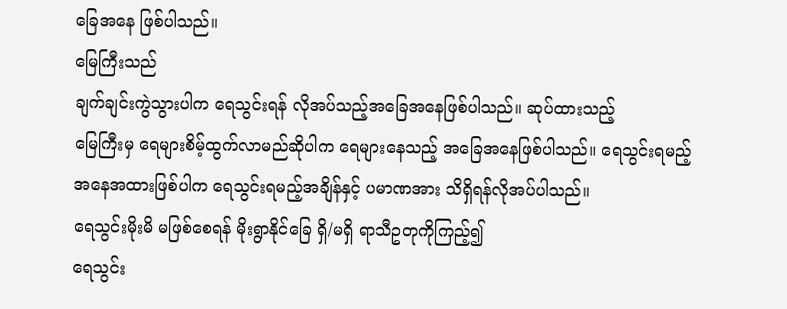ခြေအနေ ဖြစ်ပါသည်။
မြေကြီးသည်
ချက်ချင်းကွဲသွားပါက ရေသွင်းရန် လိုအပ်သည့်အခြေအနေဖြစ်ပါသည်။ ဆုပ်ထားသည့်
မြေကြီးမှ ရေများစိမ့်ထွက်လာမည်ဆိုပါက ရေများနေသည့် အခြေအနေဖြစ်ပါသည်။ ရေသွင်းရမည့်
အနေအထားဖြစ်ပါက ရေသွင်းရမည့်အချိန်နှင့် ပမာဏအား သိရှိရန်လိုအပ်ပါသည်။
ရေသွင်းမိုးမိ မဖြစ်စေရန် မိုးရွာနိုင်ခြေ ရှိ/မရှိ ရာသီဥတုကိုကြည့်၍
ရေသွင်း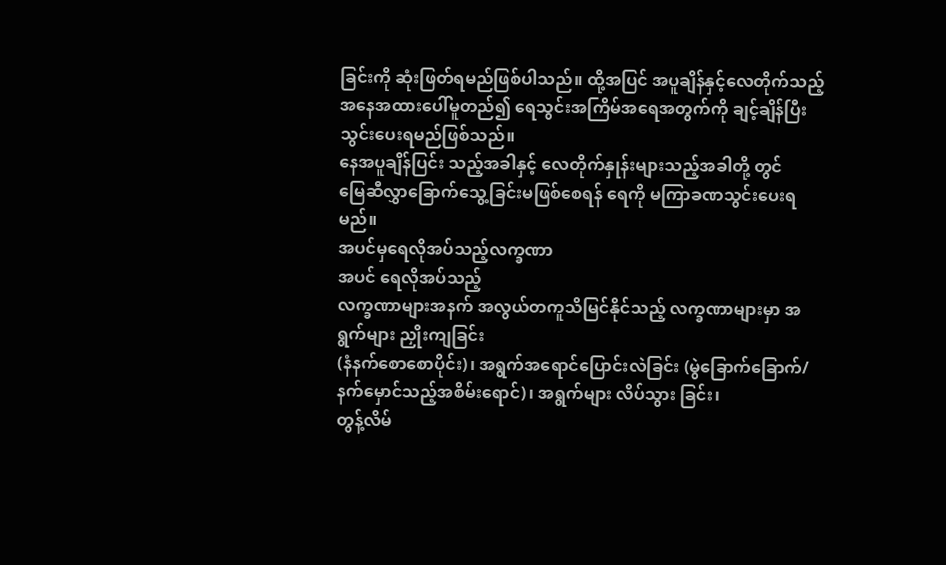ခြင်းကို ဆုံးဖြတ်ရမည်ဖြစ်ပါသည်။ ထို့အပြင် အပူချိန်နှင့်လေတိုက်သည့်
အနေအထားပေါ်မူတည်၍ ရေသွင်းအကြိမ်အရေအတွက်ကို ချင့်ချိန်ပြီးသွင်းပေးရမည်ဖြစ်သည်။
နေအပူချိန်ပြင်း သည့်အခါနှင့် လေတိုက်နှုန်းများသည့်အခါတို့ တွင်
မြေဆီလွှာခြောက်သွေ့ခြင်းမဖြစ်စေရန် ရေကို မကြာခဏသွင်းပေးရမည်။
အပင်မှရေလိုအပ်သည့်လက္ခဏာ
အပင် ရေလိုအပ်သည့်
လက္ခဏာများအနက် အလွယ်တကူသိမြင်နိုင်သည့် လက္ခဏာများမှာ အရွက်များ ညှိုးကျခြင်း
(နံနက်စောစောပိုင်း)၊ အရွက်အရောင်ပြောင်းလဲခြင်း (မွဲခြောက်ခြောက်/
နက်မှောင်သည့်အစိမ်းရောင်)၊ အရွက်များ လိပ်သွား ခြင်း၊
တွန့်လိမ်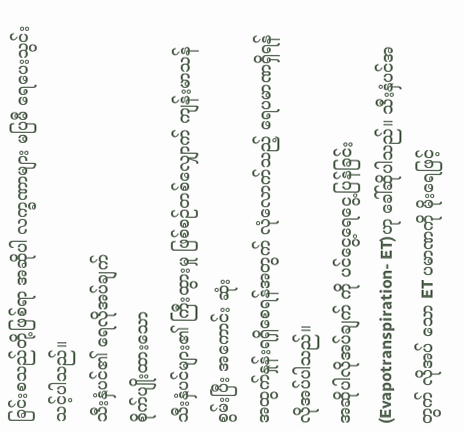ခြင်းစသည်တို့ဖြစ်ရာ အဆိုပါ လက္ခဏာများ မပြမီ ရေပေးသွင်းသင့်ပါသည်။
သီးနှံပင်၏ ရေလိုအပ်ချက်
စိုက်ပျိုးထားသော
သီးနှံပင်များ၏ ကြီးထွားမှု ဖြစ်စဉ်တစ်လျှောက် ကျန်းမာသန်စွမ်းပြီး အကောင်း ဆုံး
အထွက်နှုန်းရရှိစေရန်အတွက် လုံလောက်သည့် ရေပမာဏရှိရန် လိုအပ်ပါသည်။
အဆိုပါလိုအပ်ချက် ကို ပင်ငွေ့ရေငွေ့ပြန်ခြင်း(Evapotranspiration- ET)ဟု ခေါ်ဆိုပါသည်။ သီးနှံပင်အတွက် လိုအပ် သော ET ပမာဏကို မိုးရေဖြင့်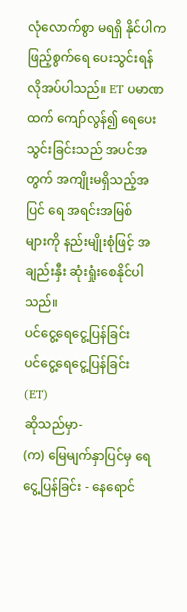လုံလောက်စွာ မရရှိ နိုင်ပါက
ဖြည့်စွက်ရေ ပေးသွင်းရန် လိုအပ်ပါသည်။ ET ပမာဏထက် ကျော်လွန်၍ ရေပေးသွင်းခြင်းသည် အပင်အတွက် အကျိုးမရှိသည့်အပြင် ရေ အရင်းအမြစ်
များကို နည်းမျိုးစုံဖြင့် အချည်းနှီး ဆုံးရှုံးစေနိုင်ပါသည်။
ပင်ငွေ့ရေငွေ့ပြန်ခြင်း
ပင်ငွေ့ရေငွေ့ပြန်ခြင်း
(ET)
ဆိုသည်မှာ-
(က) မြေမျက်နှာပြင်မှ ရေငွေ့ပြန်ခြင်း - နေရောင်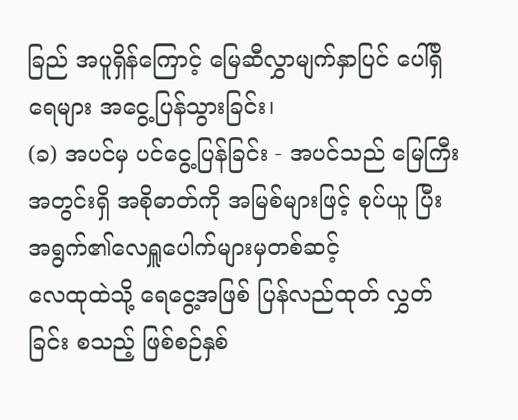ခြည် အပူရှိန်ကြောင့် မြေဆီလွှာမျက်နှာပြင် ပေါ်ရှိ ရေများ အငွေ့ပြန်သွားခြင်း၊
(ခ) အပင်မှ ပင်ငွေ့ပြန်ခြင်း - အပင်သည် မြေကြီး
အတွင်းရှိ အစိုဓာတ်ကို အမြစ်များဖြင့် စုပ်ယူ ပြီး အရွက်၏လေရှူပေါက်များမှတစ်ဆင့်
လေထုထဲသို့ ရေငွေ့အဖြစ် ပြန်လည်ထုတ် လွှတ်ခြင်း စသည့် ဖြစ်စဉ်နှစ်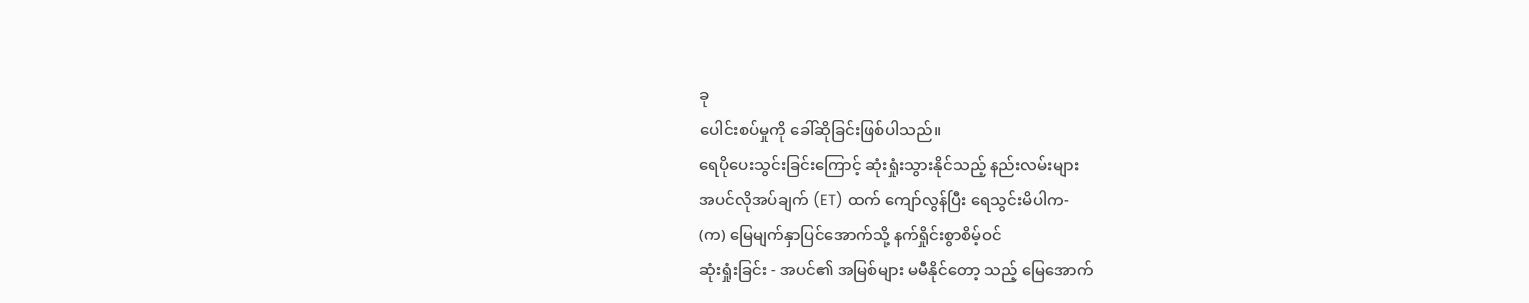ခု
ပေါင်းစပ်မှုကို ခေါ်ဆိုခြင်းဖြစ်ပါသည်။
ရေပိုပေးသွင်းခြင်းကြောင့် ဆုံးရှုံးသွားနိုင်သည့် နည်းလမ်းများ
အပင်လိုအပ်ချက် (ET) ထက် ကျော်လွန်ပြီး ရေသွင်းမိပါက-
(က) မြေမျက်နှာပြင်အောက်သို့ နက်ရှိုင်းစွာစိမ့်ဝင်
ဆုံးရှုံးခြင်း - အပင်၏ အမြစ်များ မမီနိုင်တော့ သည့် မြေအောက်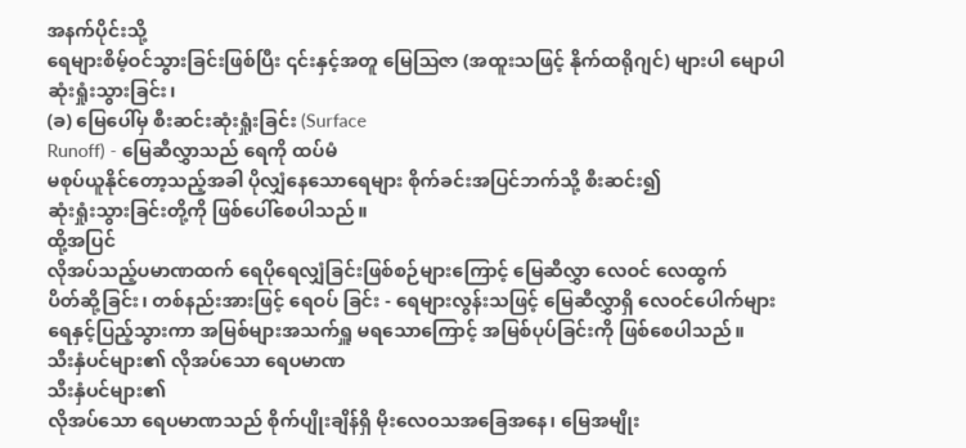အနက်ပိုင်းသို့
ရေများစိမ့်ဝင်သွားခြင်းဖြစ်ပြီး ၎င်းနှင့်အတူ မြေဩဇာ (အထူးသဖြင့် နိုက်ထရိုဂျင်) များပါ မျောပါ
ဆုံးရှုံးသွားခြင်း၊
(ခ) မြေပေါ်မှ စီးဆင်းဆုံးရှုံးခြင်း (Surface
Runoff) - မြေဆီလွှာသည် ရေကို ထပ်မံ
မစုပ်ယူနိုင်တော့သည့်အခါ ပိုလျှံနေသောရေများ စိုက်ခင်းအပြင်ဘက်သို့ စီးဆင်း၍
ဆုံးရှုံးသွားခြင်းတို့ကို ဖြစ်ပေါ်စေပါသည်။
ထို့အပြင်
လိုအပ်သည့်ပမာဏထက် ရေပိုရေလျှံခြင်းဖြစ်စဉ်များကြောင့် မြေဆီလွှာ လေဝင် လေထွက်
ပိတ်ဆို့ခြင်း၊ တစ်နည်းအားဖြင့် ရေဝပ် ခြင်း - ရေများလွန်းသဖြင့် မြေဆီလွှာရှိ လေဝင်ပေါက်များ
ရေနှင့်ပြည့်သွားကာ အမြစ်များအသက်ရှူ မရသောကြောင့် အမြစ်ပုပ်ခြင်းကို ဖြစ်စေပါသည်။
သီးနှံပင်များ၏ လိုအပ်သော ရေပမာဏ
သီးနှံပင်များ၏
လိုအပ်သော ရေပမာဏသည် စိုက်ပျိုးချိန်ရှိ မိုးလေဝသအခြေအနေ၊ မြေအမျိုး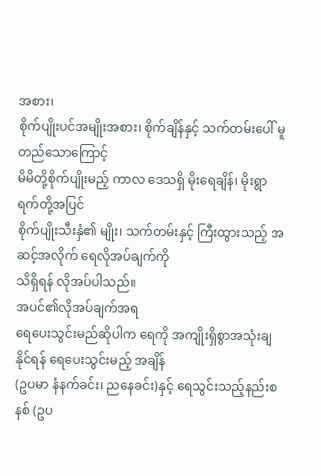အစား၊
စိုက်ပျိုးပင်အမျိုးအစား၊ စိုက်ချိန်နှင့် သက်တမ်းပေါ် မူတည်သောကြောင့်
မိမိတို့စိုက်ပျိုးမည့် ကာလ ဒေသရှိ မိုးရေချိန်၊ မိုးရွာရက်တို့အပြင်
စိုက်ပျိုးသီးနှံ၏ မျိုး၊ သက်တမ်းနှင့် ကြီးထွားသည့် အဆင့်အလိုက် ရေလိုအပ်ချက်ကို
သိရှိရန် လိုအပ်ပါသည်။
အပင်၏လိုအပ်ချက်အရ
ရေပေးသွင်းမည်ဆိုပါက ရေကို အကျိုးရှိစွာအသုံးချနိုင်ရန် ရေပေးသွင်းမည့် အချိန်
(ဥပမာ နံနက်ခင်း၊ ညနေခင်း)နှင့် ရေသွင်းသည့်နည်းစနစ် (ဥပ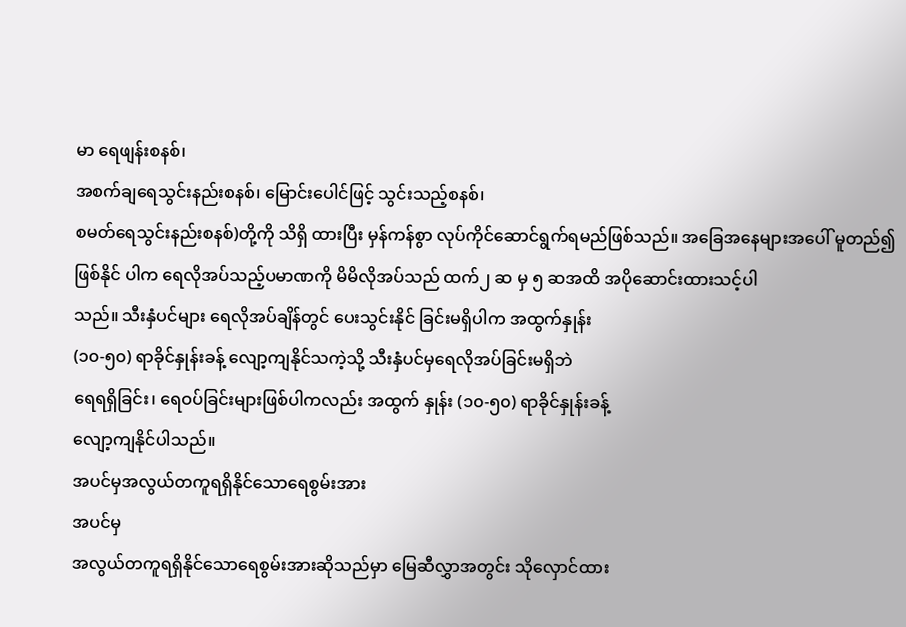မာ ရေဖျန်းစနစ်၊
အစက်ချရေသွင်းနည်းစနစ်၊ မြောင်းပေါင်ဖြင့် သွင်းသည့်စနစ်၊
စမတ်ရေသွင်းနည်းစနစ်)တို့ကို သိရှိ ထားပြီး မှန်ကန်စွာ လုပ်ကိုင်ဆောင်ရွက်ရမည်ဖြစ်သည်။ အခြေအနေများအပေါ် မူတည်၍
ဖြစ်နိုင် ပါက ရေလိုအပ်သည့်ပမာဏကို မိမိလိုအပ်သည် ထက်၂ ဆ မှ ၅ ဆအထိ အပိုဆောင်းထားသင့်ပါ
သည်။ သီးနှံပင်များ ရေလိုအပ်ချိန်တွင် ပေးသွင်းနိုင် ခြင်းမရှိပါက အထွက်နှုန်း
(၁၀-၅၀) ရာခိုင်နှုန်းခန့် လျော့ကျနိုင်သကဲ့သို့ သီးနှံပင်မှရေလိုအပ်ခြင်းမရှိဘဲ
ရေရရှိခြင်း၊ ရေဝပ်ခြင်းများဖြစ်ပါကလည်း အထွက် နှုန်း (၁၀-၅၀) ရာခိုင်နှုန်းခန့်
လျော့ကျနိုင်ပါသည်။
အပင်မှအလွယ်တကူရရှိနိုင်သောရေစွမ်းအား
အပင်မှ
အလွယ်တကူရရှိနိုင်သောရေစွမ်းအားဆိုသည်မှာ မြေဆီလွှာအတွင်း သိုလှောင်ထား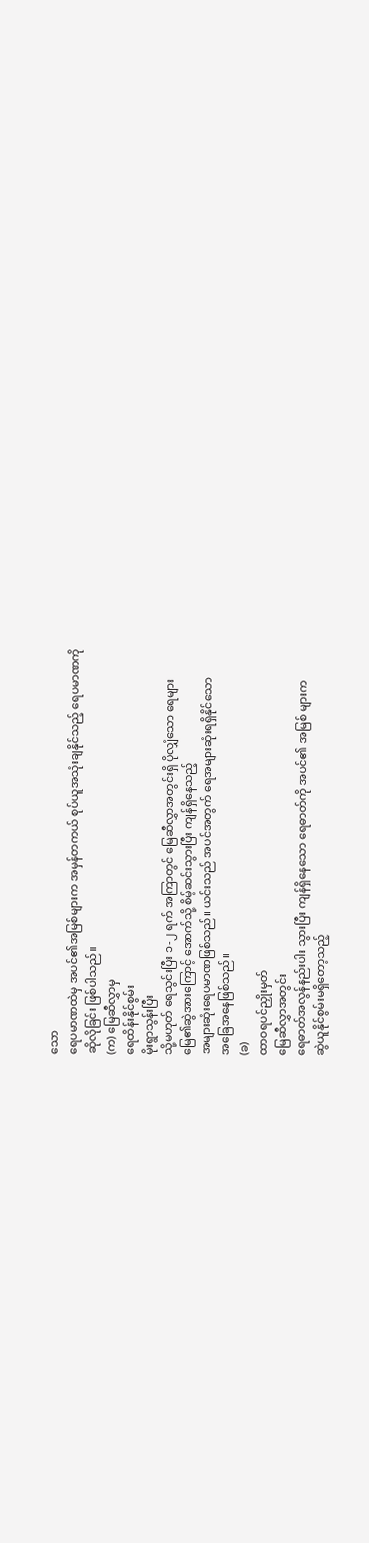သော
ရေပမာဏထဲမှ အပင်၏အမြစ်များက အမှန်တကယ် စုပ်ယူအသုံးချနိုင်သည့် ရေပမာဏကို
ဆိုလိုခြင်း ဖြစ်ပါသည်။
(က) မြေဆီလွှာမှ
ရေထိန်းနိုင်စွမ်း
မိုးရွာသွန်းပြီး
သို့မဟုတ် ရေသွင်းပြီး ၁-၂ ရက် အကြာတွင် မြေဆီလွှာအတွင်းရှိ ပိုလျှံသော ရေများ
မြေ၏ဆွဲအားကြောင့် အောက်သို့ စိမ့်ဆင်းသွားပြီး ကျန်ရှိနေသည့်
အများဆုံးရေပမာဏဖြစ်သည်။ ယင်းသည် အပင်အတွက် ရေအများဆုံးရရှိနိုင်သော
အခြေအနေဖြစ်သည်။
(ခ)
ထာဝရပင်ညှိုးမှတ်
မြေဆီလွှာအတွင်း
ရေဓာတ်အလွန်နည်းပါး သွားပြီး ကျန်ရှိနေသော ရေဓာတ်ကို အပင်၏ အမြစ် များက
ဆွဲယူနိုင်စွမ်းမရှိတော့သည့်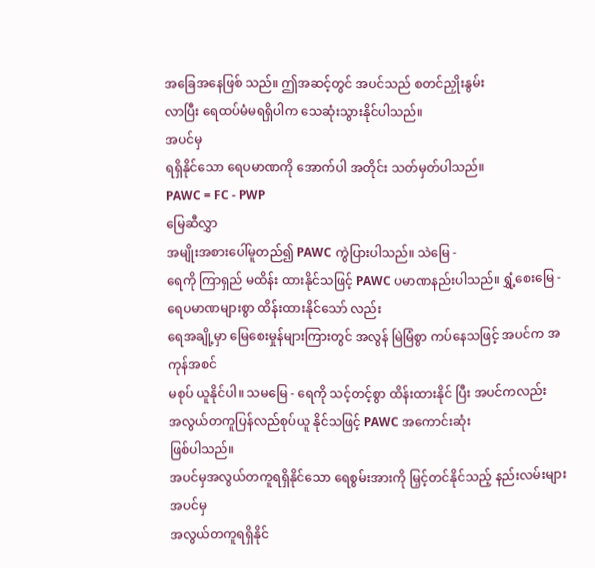အခြေအနေဖြစ် သည်။ ဤအဆင့်တွင် အပင်သည် စတင်ညှိုးနွမ်း
လာပြီး ရေထပ်မံမရရှိပါက သေဆုံးသွားနိုင်ပါသည်။
အပင်မှ
ရရှိနိုင်သော ရေပမာဏကို အောက်ပါ အတိုင်း သတ်မှတ်ပါသည်။
PAWC = FC - PWP
မြေဆီလွှာ
အမျိုးအစားပေါ်မူတည်၍ PAWC ကွဲပြားပါသည်။ သဲမြေ -
ရေကို ကြာရှည် မထိန်း ထားနိုင်သဖြင့် PAWC ပမာဏနည်းပါသည်။ ရွှံ့စေးမြေ - ရေပမာဏများစွာ ထိန်းထားနိုင်သော် လည်း
ရေအချို့မှာ မြေစေးမှုန်များကြားတွင် အလွန် မြဲမြံစွာ ကပ်နေသဖြင့် အပင်က အကုန်အစင်
မစုပ် ယူနိုင်ပါ။ သမမြေ - ရေကို သင့်တင့်စွာ ထိန်းထားနိုင် ပြီး အပင်ကလည်း
အလွယ်တကူပြန်လည်စုပ်ယူ နိုင်သဖြင့် PAWC အကောင်းဆုံး
ဖြစ်ပါသည်။
အပင်မှအလွယ်တကူရရှိနိုင်သော ရေစွမ်းအားကို မြှင့်တင်နိုင်သည့် နည်းလမ်းများ
အပင်မှ
အလွယ်တကူရရှိနိုင်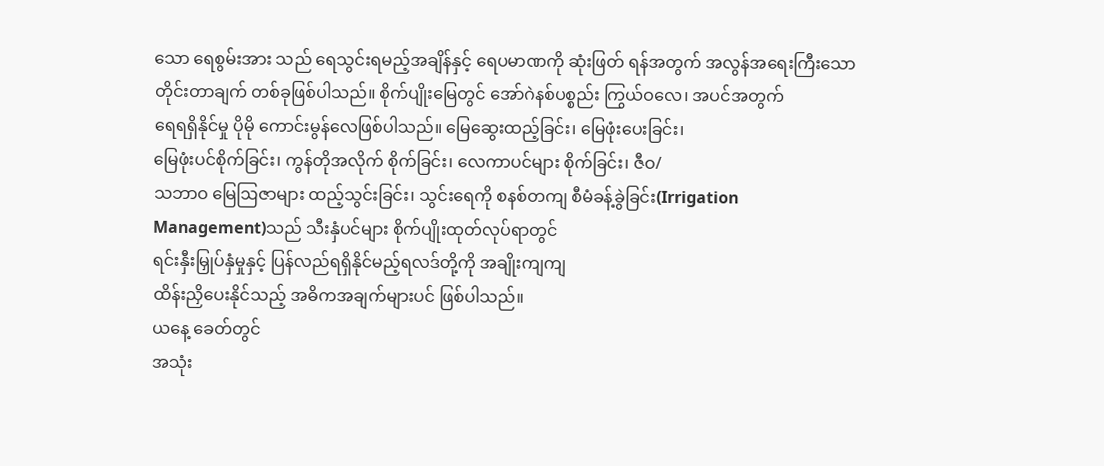သော ရေစွမ်းအား သည် ရေသွင်းရမည့်အချိန်နှင့် ရေပမာဏကို ဆုံးဖြတ် ရန်အတွက် အလွန်အရေးကြီးသော
တိုင်းတာချက် တစ်ခုဖြစ်ပါသည်။ စိုက်ပျိုးမြေတွင် အော်ဂဲနစ်ပစ္စည်း ကြွယ်ဝလေ၊ အပင်အတွက်
ရေရရှိနိုင်မှု ပိုမို ကောင်းမွန်လေဖြစ်ပါသည်။ မြေဆွေးထည့်ခြင်း၊ မြေဖုံးပေးခြင်း၊
မြေဖုံးပင်စိုက်ခြင်း၊ ကွန်တိုအလိုက် စိုက်ခြင်း၊ လေကာပင်များ စိုက်ခြင်း၊ ဇီဝ/
သဘာဝ မြေဩဇာများ ထည့်သွင်းခြင်း၊ သွင်းရေကို စနစ်တကျ စီမံခန့်ခွဲခြင်း(Irrigation
Management)သည် သီးနှံပင်များ စိုက်ပျိုးထုတ်လုပ်ရာတွင်
ရင်းနှီးမြှုပ်နှံမှုနှင့် ပြန်လည်ရရှိနိုင်မည့်ရလဒ်တို့ကို အချိုးကျကျ
ထိန်းညှိပေးနိုင်သည့် အဓိကအချက်များပင် ဖြစ်ပါသည်။
ယနေ့ ခေတ်တွင်
အသုံး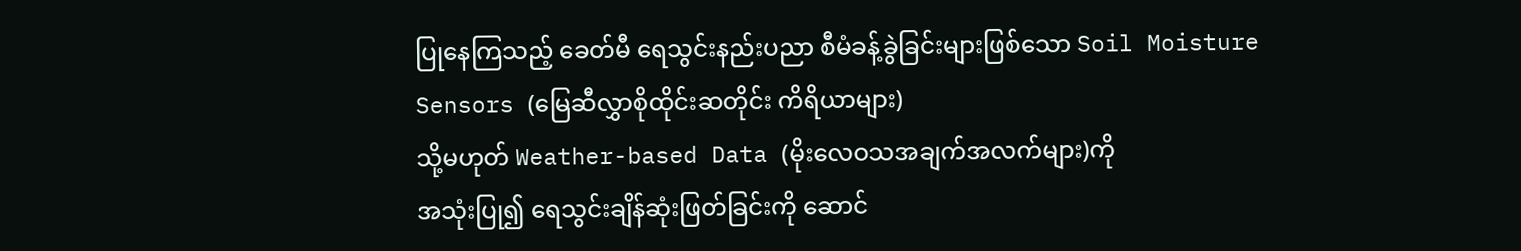ပြုနေကြသည့် ခေတ်မီ ရေသွင်းနည်းပညာ စီမံခန့်ခွဲခြင်းများဖြစ်သော Soil Moisture
Sensors (မြေဆီလွှာစိုထိုင်းဆတိုင်း ကိရိယာများ)
သို့မဟုတ် Weather-based Data (မိုးလေဝသအချက်အလက်များ)ကို
အသုံးပြု၍ ရေသွင်းချိန်ဆုံးဖြတ်ခြင်းကို ဆောင်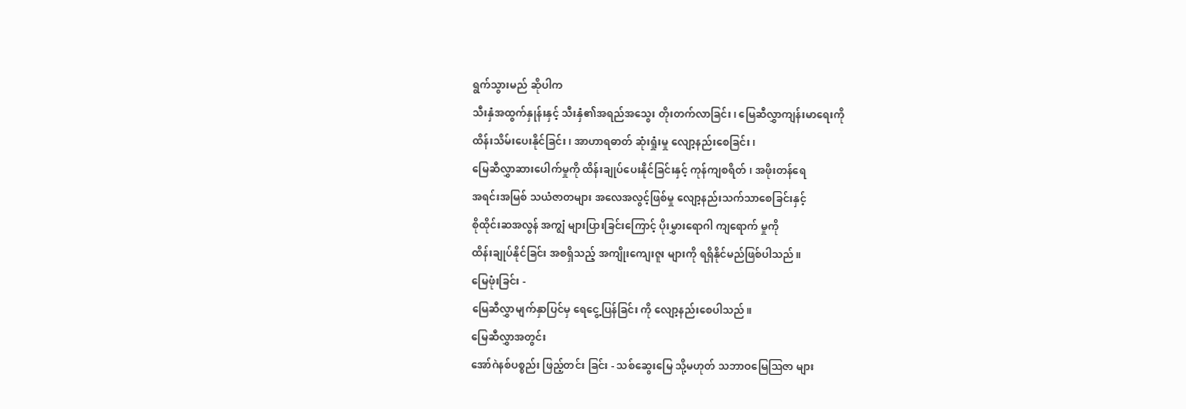ရွက်သွားမည် ဆိုပါက
သီးနှံအထွက်နှုန်းနှင့် သီးနှံ၏အရည်အသွေး တိုးတက်လာခြင်း၊ မြေဆီလွှာကျန်းမာရေးကို
ထိန်းသိမ်းပေးနိုင်ခြင်း၊ အာဟာရဓာတ် ဆုံးရှုံးမှု လျော့နည်းစေခြင်း၊
မြေဆီလွှာဆားပေါက်မှုကို ထိန်းချုပ်ပေးနိုင်ခြင်းနှင့် ကုန်ကျစရိတ်၊ အဖိုးတန်ရေ
အရင်းအမြစ် သယံဇာတများ အလေအလွင့်ဖြစ်မှု လျော့နည်းသက်သာစေခြင်းနှင့်
စိုထိုင်းဆအလွန် အကျွံ များပြားခြင်းကြောင့် ပိုးမွှားရောဂါ ကျရောက် မှုကို
ထိန်းချုပ်နိုင်ခြင်း အစရှိသည့် အကျိုးကျေးဇူး များကို ရရှိနိုင်မည်ဖြစ်ပါသည်။
မြေဖုံးခြင်း -
မြေဆီလွှာမျက်နှာပြင်မှ ရေငွေ့ပြန်ခြင်း ကို လျော့နည်းစေပါသည်။
မြေဆီလွှာအတွင်း
အော်ဂဲနစ်ပစ္စည်း ဖြည့်တင်း ခြင်း - သစ်ဆွေးမြေ သို့မဟုတ် သဘာဝမြေဩဇာ များ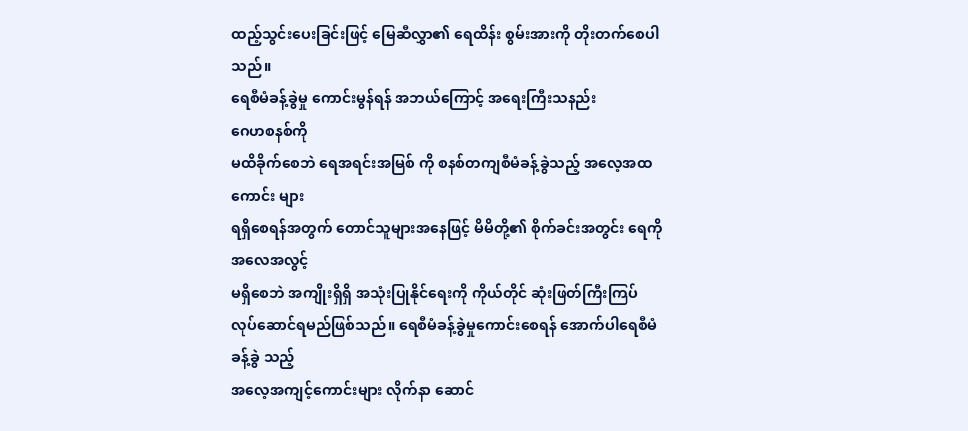ထည့်သွင်းပေးခြင်းဖြင့် မြေဆီလွှာ၏ ရေထိန်း စွမ်းအားကို တိုးတက်စေပါသည်။
ရေစီမံခန့်ခွဲမှု ကောင်းမွန်ရန် အဘယ်ကြောင့် အရေးကြီးသနည်း
ဂေဟစနစ်ကို
မထိခိုက်စေဘဲ ရေအရင်းအမြစ် ကို စနစ်တကျစီမံခန့်ခွဲသည့် အလေ့အထကောင်း များ
ရရှိစေရန်အတွက် တောင်သူများအနေဖြင့် မိမိတို့၏ စိုက်ခင်းအတွင်း ရေကို အလေအလွင့်
မရှိစေဘဲ အကျိုးရှိရှိ အသုံးပြုနိုင်ရေးကို ကိုယ်တိုင် ဆုံးဖြတ်ကြီးကြပ်
လုပ်ဆောင်ရမည်ဖြစ်သည်။ ရေစီမံခန့်ခွဲမှုကောင်းစေရန် အောက်ပါရေစီမံခန့်ခွဲ သည့်
အလေ့အကျင့်ကောင်းများ လိုက်နာ ဆောင်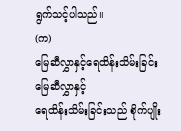ရွက်သင့်ပါသည်။
(က)
မြေဆီလွှာနှင့်ရေထိန်းသိမ်းခြင်း
မြေဆီလွှာနှင့်
ရေထိန်းသိမ်းခြင်းသည် စိုက်ပျိုး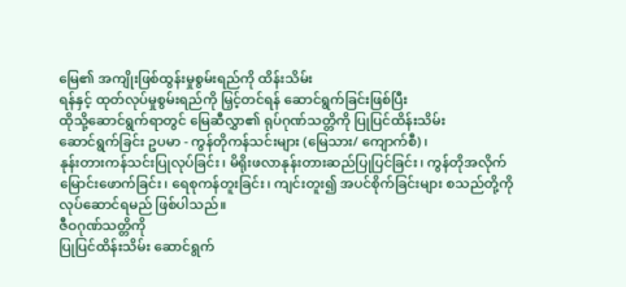မြေ၏ အကျိုးဖြစ်ထွန်းမှုစွမ်းရည်ကို ထိန်းသိမ်း
ရန်နှင့် ထုတ်လုပ်မှုစွမ်းရည်ကို မြှင့်တင်ရန် ဆောင်ရွက်ခြင်းဖြစ်ပြီး
ထိုသို့ဆောင်ရွက်ရာတွင် မြေဆီလွှာ၏ ရုပ်ဂုဏ်သတ္တိကို ပြုပြင်ထိန်းသိမ်း
ဆောင်ရွက်ခြင်း ဥပမာ - ကွန်တိုကန်သင်းများ (မြေသား/ ကျောက်စီ)၊
နုန်းတားကန်သင်းပြုလုပ်ခြင်း၊ မိရိုးဖလာနုန်းတားဆည်ပြုပြင်ခြင်း၊ ကွန်တိုအလိုက်
မြောင်းဖောက်ခြင်း၊ ရေစုကန်တူးခြင်း၊ ကျင်းတူး၍ အပင်စိုက်ခြင်းများ စသည်တို့ကို
လုပ်ဆောင်ရမည် ဖြစ်ပါသည်။
ဇီဝဂုဏ်သတ္တိကို
ပြုပြင်ထိန်းသိမ်း ဆောင်ရွက်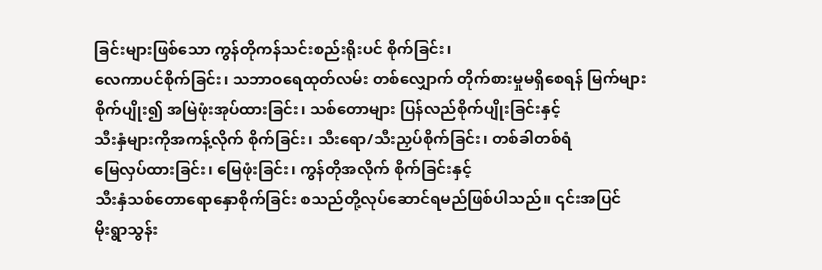ခြင်းများဖြစ်သော ကွန်တိုကန်သင်းစည်းရိုးပင် စိုက်ခြင်း၊
လေကာပင်စိုက်ခြင်း၊ သဘာဝရေထုတ်လမ်း တစ်လျှောက် တိုက်စားမှုမရှိစေရန် မြက်များ
စိုက်ပျိုး၍ အမြဲဖုံးအုပ်ထားခြင်း၊ သစ်တောများ ပြန်လည်စိုက်ပျိုးခြင်းနှင့်
သီးနှံများကိုအကန့်လိုက် စိုက်ခြင်း၊ သီးရော/သီးညှပ်စိုက်ခြင်း၊ တစ်ခါတစ်ရံ
မြေလှပ်ထားခြင်း၊ မြေဖုံးခြင်း၊ ကွန်တိုအလိုက် စိုက်ခြင်းနှင့်
သီးနှံသစ်တောရောနှောစိုက်ခြင်း စသည်တို့လုပ်ဆောင်ရမည်ဖြစ်ပါသည်။ ၎င်းအပြင်
မိုးရွာသွန်း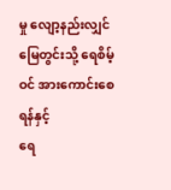မှု လျော့နည်းလျှင် မြေတွင်းသို့ ရေစိမ့်ဝင် အားကောင်းစေရန်နှင့်
ရေ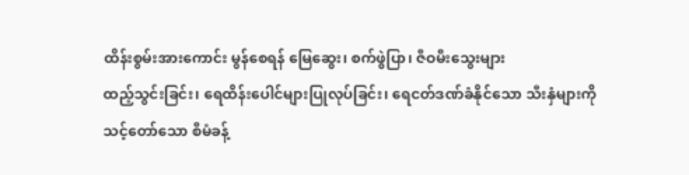ထိန်းစွမ်းအားကောင်း မွန်စေရန် မြေဆွေး၊ စက်ဖွဲပြာ၊ ဇီဝမီးသွေးများ
ထည့်သွင်းခြင်း၊ ရေထိန်းပေါင်များပြုလုပ်ခြင်း၊ ရေငတ်ဒဏ်ခံနိုင်သော သီးနှံများကို
သင့်တော်သော စီမံခန့်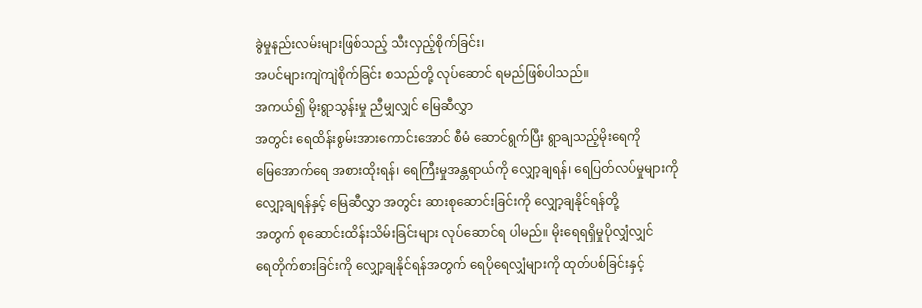ခွဲမှုနည်းလမ်းများဖြစ်သည့် သီးလှည့်စိုက်ခြင်း၊
အပင်များကျဲကျဲစိုက်ခြင်း စသည်တို့ လုပ်ဆောင် ရမည်ဖြစ်ပါသည်။
အကယ်၍ မိုးရွာသွန်းမှု ညီမျှလျှင် မြေဆီလွှာ
အတွင်း ရေထိန်းစွမ်းအားကောင်းအောင် စီမံ ဆောင်ရွက်ပြီး ရွာချသည့်မိုးရေကို
မြေအောက်ရေ အစားထိုးရန်၊ ရေကြီးမှုအန္တရာယ်ကို လျှော့ချရန်၊ ရေပြတ်လပ်မှုများကို
လျှော့ချရန်နှင့် မြေဆီလွှာ အတွင်း ဆားစုဆောင်းခြင်းကို လျှော့ချနိုင်ရန်တို့
အတွက် စုဆောင်းထိန်းသိမ်းခြင်းများ လုပ်ဆောင်ရ ပါမည်။ မိုးရေရရှိမှုပိုလျှံလျှင်
ရေတိုက်စားခြင်းကို လျှော့ချနိုင်ရန်အတွက် ရေပိုရေလျှံများကို ထုတ်ပစ်ခြင်းနှင့်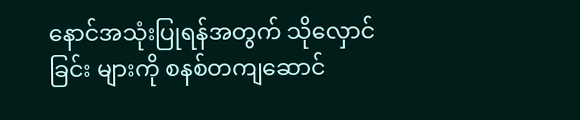နောင်အသုံးပြုရန်အတွက် သိုလှောင်ခြင်း များကို စနစ်တကျဆောင်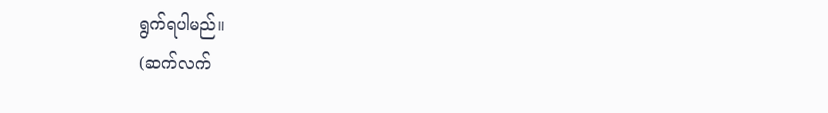ရွက်ရပါမည်။
(ဆက်လက်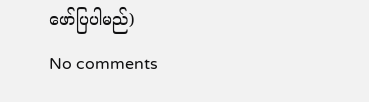ဖော်ပြပါမည်)
No comments